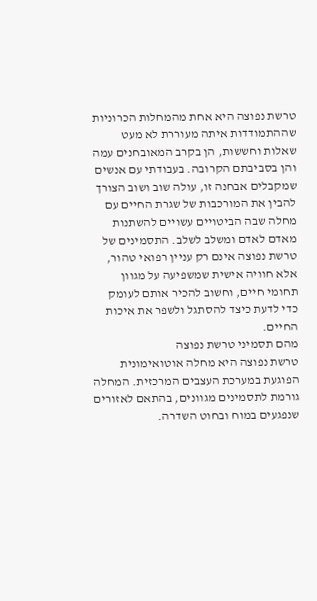טרשת נפוצה היא אחת מהמחלות הכרוניות שההתמודדות איתה מעוררת לא מעט שאלות וחששות, הן בקרב המאובחנים עמה והן בסביבתם הקרובה. בעבודתי עם אנשים שמקבלים אבחנה זו, עולה שוב ושוב הצורך להבין את המורכבות של שגרת החיים עם מחלה שבה הביטויים עשויים להשתנות מאדם לאדם ומשלב לשלב. התסמינים של טרשת נפוצה אינם רק עניין רפואי טהור, אלא חוויה אישית שמשפיעה על מגוון תחומי חיים, וחשוב להכיר אותם לעומק כדי לדעת כיצד להסתגל ולשפר את איכות החיים.
מהם תסמיני טרשת נפוצה
טרשת נפוצה היא מחלה אוטואימונית הפוגעת במערכת העצבים המרכזית. המחלה גורמת לתסמינים מגוונים, בהתאם לאזורים שנפגעים במוח ובחוט השדרה.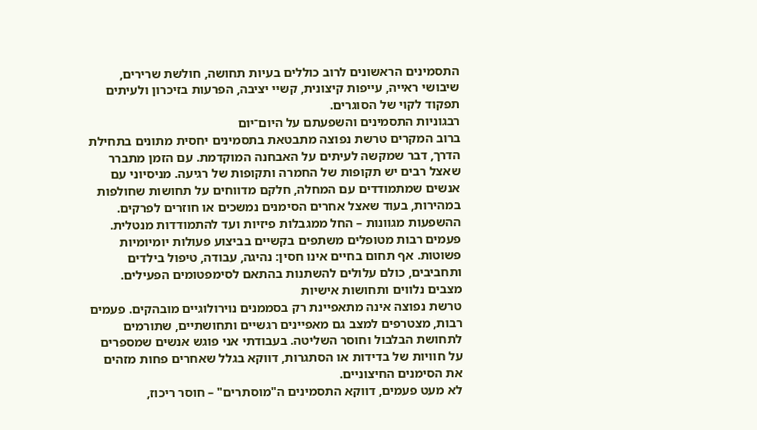התסמינים הראשונים לרוב כוללים בעיות תחושה, חולשת שרירים, שיבושי ראייה, עייפות קיצונית, קשיי יציבה, הפרעות בזיכרון ולעיתים תפקוד לקוי של הסוגרים.
רבגוניות התסמינים והשפעתם על היום־יום
ברוב המקרים טרשת נפוצה מתבטאת בתסמינים יחסית מתונים בתחילת הדרך, דבר שמקשה לעיתים על האבחנה המוקדמת. עם הזמן מתברר שאצל רבים יש תקופות של החמרה ותקופות של רגיעה. מניסיוני עם אנשים שמתמודדים עם המחלה, חלקם מדווחים על תחושות שחולפות במהירות, בעוד שאצל אחרים הסימנים נמשכים או חוזרים לפרקים.
ההשפעות מגוונות – החל ממגבלות פיזיות ועד להתמודדות מנטלית. פעמים רבות מטופלים משתפים בקשיים בביצוע פעולות יומיומיות פשוטות. אף תחום בחיים אינו חסין: נהיגה, עבודה, טיפול בילדים ותחביבים, כולם עלולים להשתנות בהתאם לסימפטומים הפעילים.
מצבים נלווים ותחושות אישיות
טרשת נפוצה אינה מתאפיינת רק בסממנים נוירולוגיים מובהקים. פעמים רבות, מצטרפים למצב גם מאפיינים רגשיים ותחושתיים, שתורמים לתחושת הבלבול וחוסר השליטה. בעבודתי אני פוגש אנשים שמספרים על חוויות של בדידות או הסתגרות, דווקא בגלל שאחרים פחות מזהים את הסימנים החיצוניים.
לא מעט פעמים, דווקא התסמינים ה"מוסתרים" – חוסר ריכוז,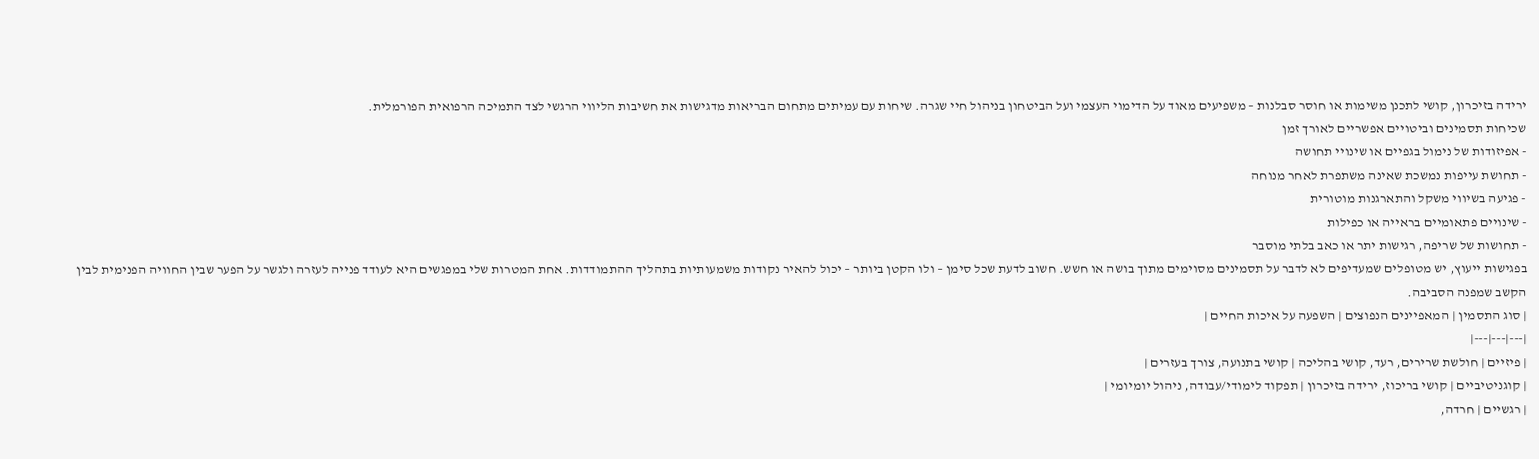ירידה בזיכרון, קושי לתכנן משימות או חוסר סבלנות – משפיעים מאוד על הדימוי העצמי ועל הביטחון בניהול חיי שגרה. שיחות עם עמיתים מתחום הבריאות מדגישות את חשיבות הליווי הרגשי לצד התמיכה הרפואית הפורמלית.
שכיחות תסמינים וביטויים אפשריים לאורך זמן
- אפיזודות של נימול בגפיים או שינויי תחושה
- תחושת עייפות נמשכת שאינה משתפרת לאחר מנוחה
- פגיעה בשיווי משקל והתארגנות מוטורית
- שינויים פתאומיים בראייה או כפילות
- תחושות של שריפה, רגישות יתר או כאב בלתי מוסבר
בפגישות ייעוץ, יש מטופלים שמעדיפים לא לדבר על תסמינים מסוימים מתוך בושה או חשש. חשוב לדעת שכל סימן – ולו הקטן ביותר – יכול להאיר נקודות משמעותיות בתהליך ההתמודדות. אחת המטרות שלי במפגשים היא לעודד פנייה לעזרה ולגשר על הפער שבין החוויה הפנימית לבין הקשב שמפנה הסביבה.
| סוג התסמין | המאפיינים הנפוצים | השפעה על איכות החיים |
|---|---|---|
| פיזיים | חולשת שרירים, רעד, קושי בהליכה | קושי בתנועה, צורך בעזרים |
| קוגניטיביים | קושי בריכוז, ירידה בזיכרון | תפקוד לימודי/עבודה, ניהול יומיומי |
| רגשיים | חרדה,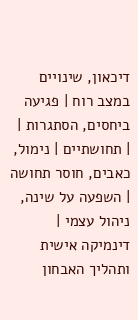דיכאון, שינויים במצב רוח | פגיעה ביחסים, הסתגרות |
| תחושתיים | נימול, כאבים, חוסר תחושה | השפעה על שינה, ניהול עצמי |
דינמיקה אישית ותהליך האבחון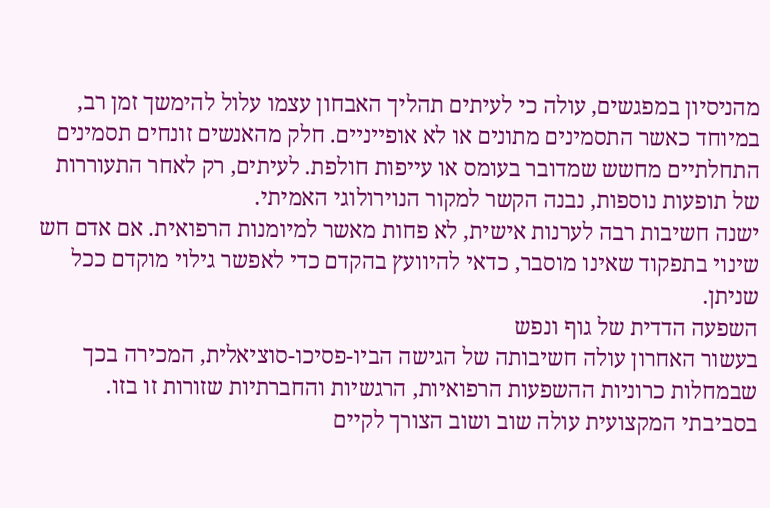מהניסיון במפגשים, עולה כי לעיתים תהליך האבחון עצמו עלול להימשך זמן רב, במיוחד כאשר התסמינים מתונים או לא אופייניים. חלק מהאנשים זונחים תסמינים התחלתיים מחשש שמדובר בעומס או עייפות חולפת. לעיתים, רק לאחר התעוררות של תופעות נוספות, נבנה הקשר למקור הנוירולוגי האמיתי.
ישנה חשיבות רבה לערנות אישית, לא פחות מאשר למיומנות הרפואית. אם אדם חש שינוי בתפקוד שאינו מוסבר, כדאי להיוועץ בהקדם כדי לאפשר גילוי מוקדם ככל שניתן.
השפעה הדדית של גוף ונפש
בעשור האחרון עולה חשיבותה של הגישה הביו-פסיכו-סוציאלית, המכירה בכך שבמחלות כרוניות ההשפעות הרפואיות, הרגשיות והחברתיות שזורות זו בזו. בסביבתי המקצועית עולה שוב ושוב הצורך לקיים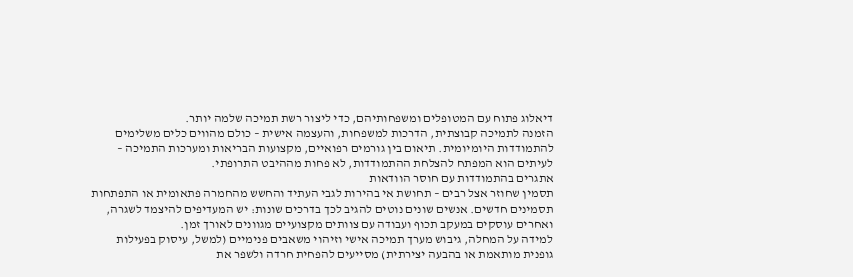דיאלוג פתוח עם המטופלים ומשפחותיהם, כדי ליצור רשת תמיכה שלמה יותר.
הזמנה לתמיכה קבוצתית, הדרכות למשפחות, והעצמה אישית – כולם מהווים כלים משלימים להתמודדות היומיומית. תיאום בין גורמים רפואיים, מקצועות הבריאות ומערכות התמיכה – לעיתים הוא המפתח להצלחת ההתמודדות, לא פחות מההיבט התרופתי.
אתגרים בהתמודדות עם חוסר הוודאות
תסמין שחוזר אצל רבים – תחושת אי בהירות לגבי העתיד והחשש מהחמרה פתאומית או התפתחות תסמינים חדשים. אנשים שונים נוטים להגיב לכך בדרכים שונות: יש המעדיפים להיצמד לשגרה, ואחרים עוסקים במעקב תכוף ועבודה עם צוותים מקצועיים מגוונים לאורך זמן.
למידה על המחלה, גיבוש מערך תמיכה אישי וזיהוי משאבים פנימיים (למשל, עיסוק בפעילות גופנית מותאמת או בהבעה יצירתית) מסייעים להפחית חרדה ולשפר את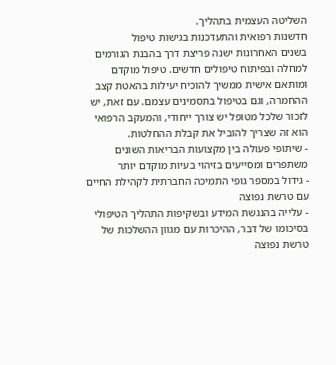השליטה העצמית בתהליך.
חדשנות רפואית והתעדכנות בגישות טיפול
בשנים האחרונות ישנה פריצת דרך בהבנת הגורמים למחלה ובפיתוח טיפולים חדשים. טיפול מוקדם ומותאם אישית ממשיך להוכיח יעילות בהאטת קצב ההחמרה, וגם בטיפול בתסמינים עצמם. עם זאת, יש לזכור שלכל מטופל יש צורך ייחודי, והמעקב הרפואי הוא זה שצריך להוביל את קבלת ההחלטות.
- שיתופי פעולה בין מקצועות הבריאות השונים משתפרים ומסייעים בזיהוי בעיות מוקדם יותר
- גידול במספר גופי התמיכה החברתית לקהילת החיים עם טרשת נפוצה
- עלייה בהנגשת המידע ובשקיפות התהליך הטיפולי
בסיכומו של דבר, ההיכרות עם מגוון ההשלכות של טרשת נפוצה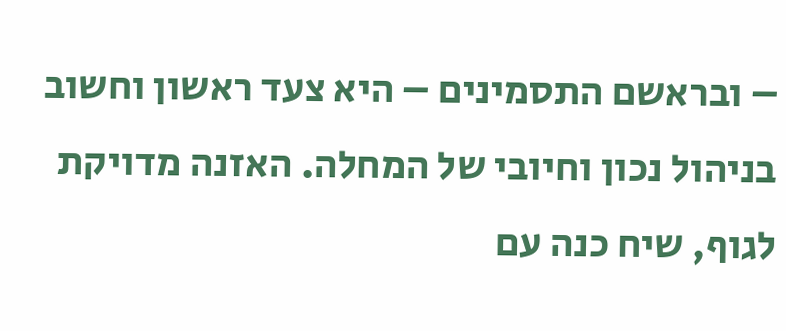– ובראשם התסמינים – היא צעד ראשון וחשוב בניהול נכון וחיובי של המחלה. האזנה מדויקת לגוף, שיח כנה עם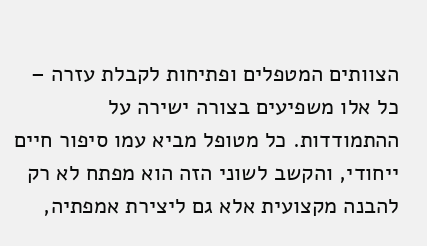הצוותים המטפלים ופתיחות לקבלת עזרה – כל אלו משפיעים בצורה ישירה על ההתמודדות. כל מטופל מביא עמו סיפור חיים ייחודי, והקשב לשוני הזה הוא מפתח לא רק להבנה מקצועית אלא גם ליצירת אמפתיה,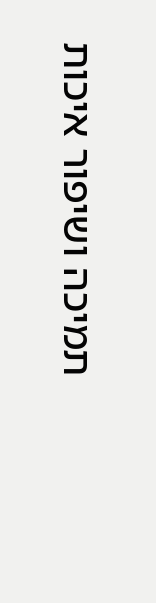תמיכה ושיפור איכות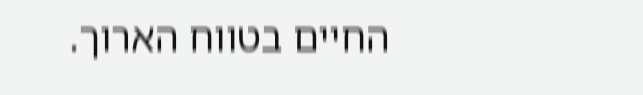החיים בטווח הארוך.